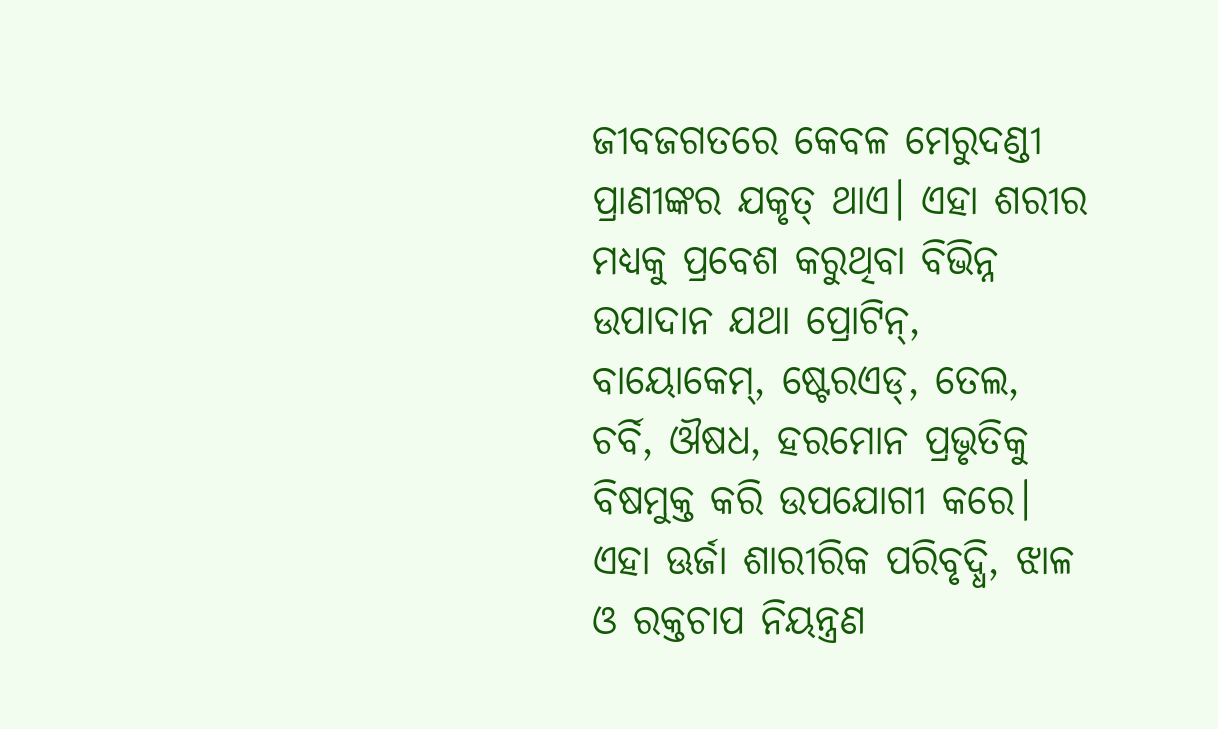ଜୀବଜଗତରେ କେବଳ ମେରୁଦଣ୍ଡୀ ପ୍ରାଣୀଙ୍କର ଯକୃତ୍ ଥାଏ। ଏହା ଶରୀର ମଧ୍ୟକୁ ପ୍ରବେଶ କରୁଥିବା ବିଭିନ୍ନ ଉପାଦାନ ଯଥା ପ୍ରୋଟିନ୍, ବାୟୋକେମ୍, ଷ୍ଟେରଏଡ୍, ତେଲ, ଚର୍ବି, ଔଷଧ, ହରମୋନ ପ୍ରଭୃତିକୁ ବିଷମୁକ୍ତ କରି ଉପଯୋଗୀ କରେ। ଏହା ଊର୍ଜା ଶାରୀରିକ ପରିବୃଦ୍ଧି, ଝାଳ ଓ ରକ୍ତଚାପ ନିୟନ୍ତ୍ରଣ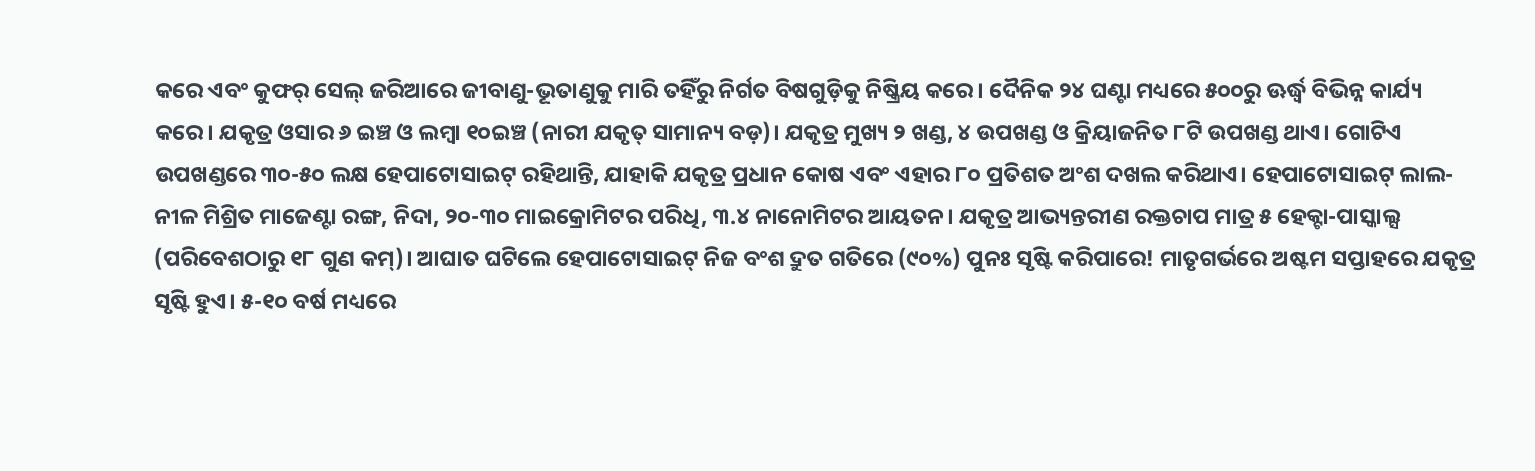କରେ ଏବଂ କୁଫର୍ ସେଲ୍ ଜରିଆରେ ଜୀବାଣୁ-ଭୂତାଣୁକୁ ମାରି ତହିଁରୁ ନିର୍ଗତ ବିଷଗୁଡ଼ିକୁ ନିଷ୍କ୍ରିୟ କରେ। ଦୈନିକ ୨୪ ଘଣ୍ଟା ମଧ୍ୟରେ ୫୦୦ରୁ ଊର୍ଦ୍ଧ୍ୱ ବିଭିନ୍ନ କାର୍ଯ୍ୟ କରେ। ଯକୃତ୍ର ଓସାର ୬ ଇଞ୍ଚ ଓ ଲମ୍ବା ୧୦ଇଞ୍ଚ (ନାରୀ ଯକୃତ୍ ସାମାନ୍ୟ ବଡ଼)। ଯକୃତ୍ର ମୁଖ୍ୟ ୨ ଖଣ୍ଡ, ୪ ଉପଖଣ୍ଡ ଓ କ୍ରିୟାଜନିତ ୮ଟି ଉପଖଣ୍ଡ ଥାଏ। ଗୋଟିଏ ଉପଖଣ୍ଡରେ ୩୦-୫୦ ଲକ୍ଷ ହେପାଟୋସାଇଟ୍ ରହିଥାନ୍ତି, ଯାହାକି ଯକୃତ୍ର ପ୍ରଧାନ କୋଷ ଏବଂ ଏହାର ୮୦ ପ୍ରତିଶତ ଅଂଶ ଦଖଲ କରିଥାଏ। ହେପାଟୋସାଇଟ୍ ଲାଲ- ନୀଳ ମିଶ୍ରିତ ମାଜେଣ୍ଟା ରଙ୍ଗ, ନିଦା, ୨୦-୩୦ ମାଇକ୍ରୋମିଟର ପରିଧି, ୩.୪ ନାନୋମିଟର ଆୟତନ। ଯକୃତ୍ର ଆଭ୍ୟନ୍ତରୀଣ ରକ୍ତଚାପ ମାତ୍ର ୫ ହେକ୍ଟା-ପାସ୍କାଲ୍ସ (ପରିବେଶଠାରୁ ୧୮ ଗୁଣ କମ୍)। ଆଘାତ ଘଟିଲେ ହେପାଟୋସାଇଟ୍ ନିଜ ବଂଶ ଦ୍ରୁତ ଗତିରେ (୯୦%) ପୁନଃ ସୃଷ୍ଟି କରିପାରେ! ମାତୃଗର୍ଭରେ ଅଷ୍ଟମ ସପ୍ତାହରେ ଯକୃତ୍ର ସୃଷ୍ଟି ହୁଏ। ୫-୧୦ ବର୍ଷ ମଧ୍ୟରେ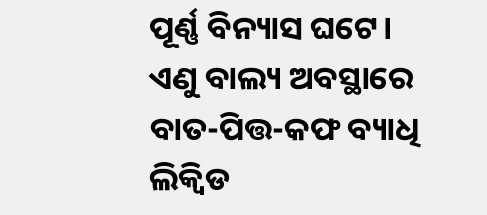ପୂର୍ଣ୍ଣ ବିନ୍ୟାସ ଘଟେ। ଏଣୁ ବାଲ୍ୟ ଅବସ୍ଥାରେ ବାତ-ପିତ୍ତ-କଫ ବ୍ୟାଧି ଲିକ୍ୱିଡ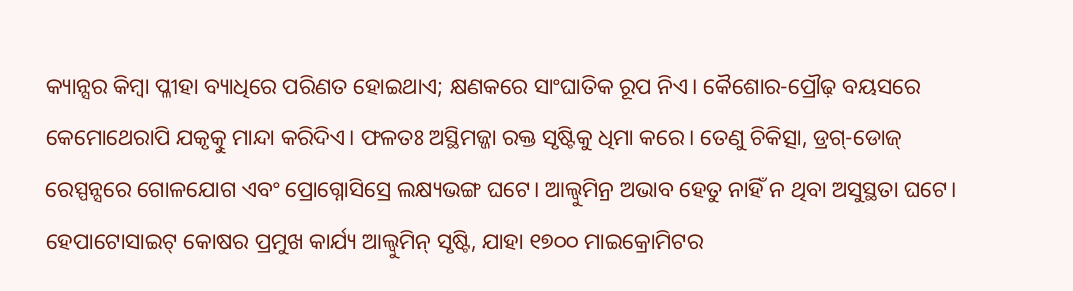କ୍ୟାନ୍ସର କିମ୍ବା ପ୍ଳୀହା ବ୍ୟାଧିରେ ପରିଣତ ହୋଇଥାଏ; କ୍ଷଣକରେ ସାଂଘାତିକ ରୂପ ନିଏ। କୈଶୋର-ପ୍ରୌଢ଼ ବୟସରେ କେମୋଥେରାପି ଯକୃତ୍କୁ ମାନ୍ଦା କରିଦିଏ। ଫଳତଃ ଅସ୍ଥିମଜ୍ଜା ରକ୍ତ ସୃଷ୍ଟିକୁ ଧିମା କରେ। ତେଣୁ ଚିକିତ୍ସା, ଡ୍ରଗ୍-ଡୋଜ୍ ରେସ୍ପନ୍ସରେ ଗୋଳଯୋଗ ଏବଂ ପ୍ରୋଗ୍ନୋସିସ୍ରେ ଲକ୍ଷ୍ୟଭଙ୍ଗ ଘଟେ। ଆଲ୍ବୁମିନ୍ର ଅଭାବ ହେତୁ ନାହିଁ ନ ଥିବା ଅସୁସ୍ଥତା ଘଟେ। ହେପାଟୋସାଇଟ୍ କୋଷର ପ୍ରମୁଖ କାର୍ଯ୍ୟ ଆଲ୍ବୁମିନ୍ ସୃଷ୍ଟି, ଯାହା ୧୭୦୦ ମାଇକ୍ରୋମିଟର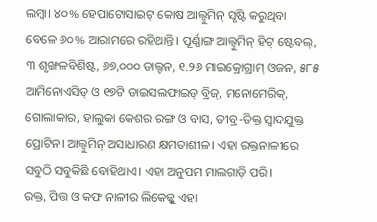ଲମ୍ବା। ୪୦% ହେପାଟୋସାଇଟ୍ କୋଷ ଆଲ୍ବୁମିନ୍ ସୃଷ୍ଟି କରୁଥିବା ବେଳେ ୬୦% ଆରାମରେ ରହିଥାନ୍ତି। ପୂର୍ଣ୍ଣାଙ୍ଗ ଆଲ୍ବୁମିନ୍ ହିଟ୍ ଷ୍ଟେବଲ୍, ୩ ଶୃଙ୍ଖଳବିଶିଷ୍ଟ, ୬୭,୦୦୦ ଡାଲ୍ଟନ, ୧.୨୬ ମାଇକ୍ରୋଗ୍ରାମ୍ ଓଜନ, ୫୮୫ ଆମିନୋଏସିଡ୍ ଓ ୧୭ଟି ଡାଇସଲଫାଇଡ୍ ବ୍ରିଜ୍, ମନୋମେରିକ୍, ଗୋଲାକାର, ହାଲୁକା କେଶର ରଙ୍ଗ ଓ ବାସ, ତୀବ୍ର-ତିକ୍ତ ସ୍ବାଦଯୁକ୍ତ ପ୍ରୋଟିନ। ଆଲ୍ବୁମିନ୍ ଅସାଧାରଣ କ୍ଷମତାଶୀଳ। ଏହା ରକ୍ତନାଳୀରେ ସବୁଠି ସବୁକିଛି ବୋହିଥାଏ। ଏହା ଅନୁପମ ମାଲଗାଡ଼ି ପରି।
ରକ୍ତ, ପିତ୍ତ ଓ କଫ ନାଳୀର ଲିକେଜ୍କୁ ଏହା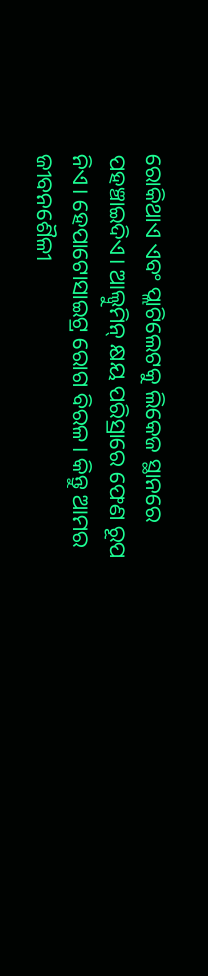ରୋକିଥାଏ ଏବଂ ପ୍ଲାଟିଲେଟକୁ ଲିକେଜ ସ୍ଥାନରେ ପହଞ୍ଚାଇଦିଏ। ଆଲ୍ବୁମିନ୍ କ୍ଷୟ ପରିସ୍ରାରେ ଫେଣ ରୂପ ନିଏ। ହେପାଟୋସାଇଟ୍ର ରୋଗ ବିରଳ। କିନ୍ତୁ ଆମର ଜୀବନଶୈଳୀ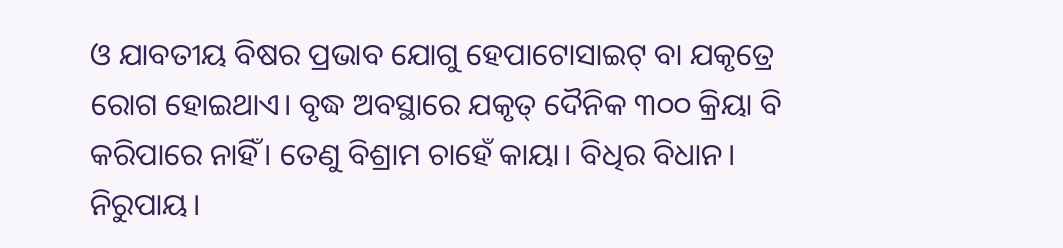ଓ ଯାବତୀୟ ବିଷର ପ୍ରଭାବ ଯୋଗୁ ହେପାଟୋସାଇଟ୍ ବା ଯକୃତ୍ରେ ରୋଗ ହୋଇଥାଏ। ବୃଦ୍ଧ ଅବସ୍ଥାରେ ଯକୃତ୍ ଦୈନିକ ୩୦୦ କ୍ରିୟା ବି କରିପାରେ ନାହିଁ। ତେଣୁ ବିଶ୍ରାମ ଚାହେଁ କାୟା। ବିଧିର ବିଧାନ। ନିରୁପାୟ।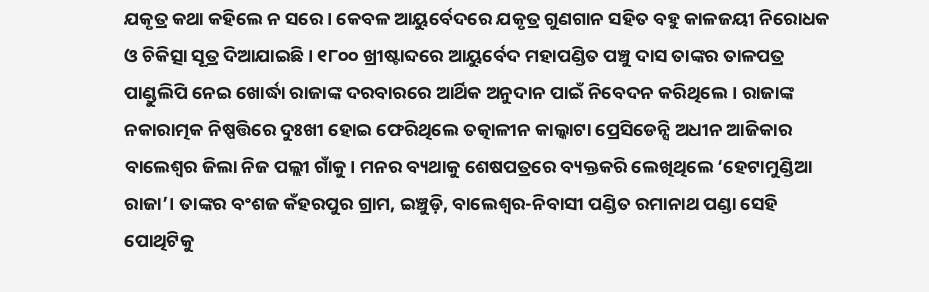ଯକୃତ୍ର କଥା କହିଲେ ନ ସରେ। କେବଳ ଆୟୁର୍ବେଦରେ ଯକୃତ୍ର ଗୁଣଗାନ ସହିତ ବହୁ କାଳଜୟୀ ନିରୋଧକ ଓ ଚିକିତ୍ସା ସୂତ୍ର ଦିଆଯାଇଛି। ୧୮୦୦ ଖ୍ରୀଷ୍ଟାବ୍ଦରେ ଆୟୁର୍ବେଦ ମହାପଣ୍ଡିତ ପଞ୍ଚୁ ଦାସ ତାଙ୍କର ତାଳପତ୍ର ପାଣ୍ଡୁଲିପି ନେଇ ଖୋର୍ଦ୍ଧା ରାଜାଙ୍କ ଦରବାରରେ ଆର୍ଥିକ ଅନୁଦାନ ପାଇଁ ନିବେଦନ କରିଥିଲେ। ରାଜାଙ୍କ ନକାରାତ୍ମକ ନିଷ୍ପତ୍ତିରେ ଦୁଃଖୀ ହୋଇ ଫେରିଥିଲେ ତତ୍କାଳୀନ କାଲ୍କାଟା ପ୍ରେସିଡେନ୍ସି ଅଧୀନ ଆଜିକାର ବାଲେଶ୍ୱର ଜିଲା ନିଜ ପଲ୍ଲୀ ଗାଁକୁ। ମନର ବ୍ୟଥାକୁ ଶେଷପତ୍ରରେ ବ୍ୟକ୍ତକରି ଲେଖିଥିଲେ ‘ହେଟାମୁଣ୍ଡିଆ ରାଜା’। ତାଙ୍କର ବଂଶଜ କଁହରପୁର ଗ୍ରାମ, ଇଞ୍ଚୁଡ଼ି, ବାଲେଶ୍ୱର-ନିବାସୀ ପଣ୍ଡିତ ରମାନାଥ ପଣ୍ଡା ସେହି ପୋଥିଟିକୁ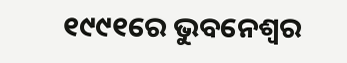୧୯୯୧ରେ ଭୁବନେଶ୍ୱର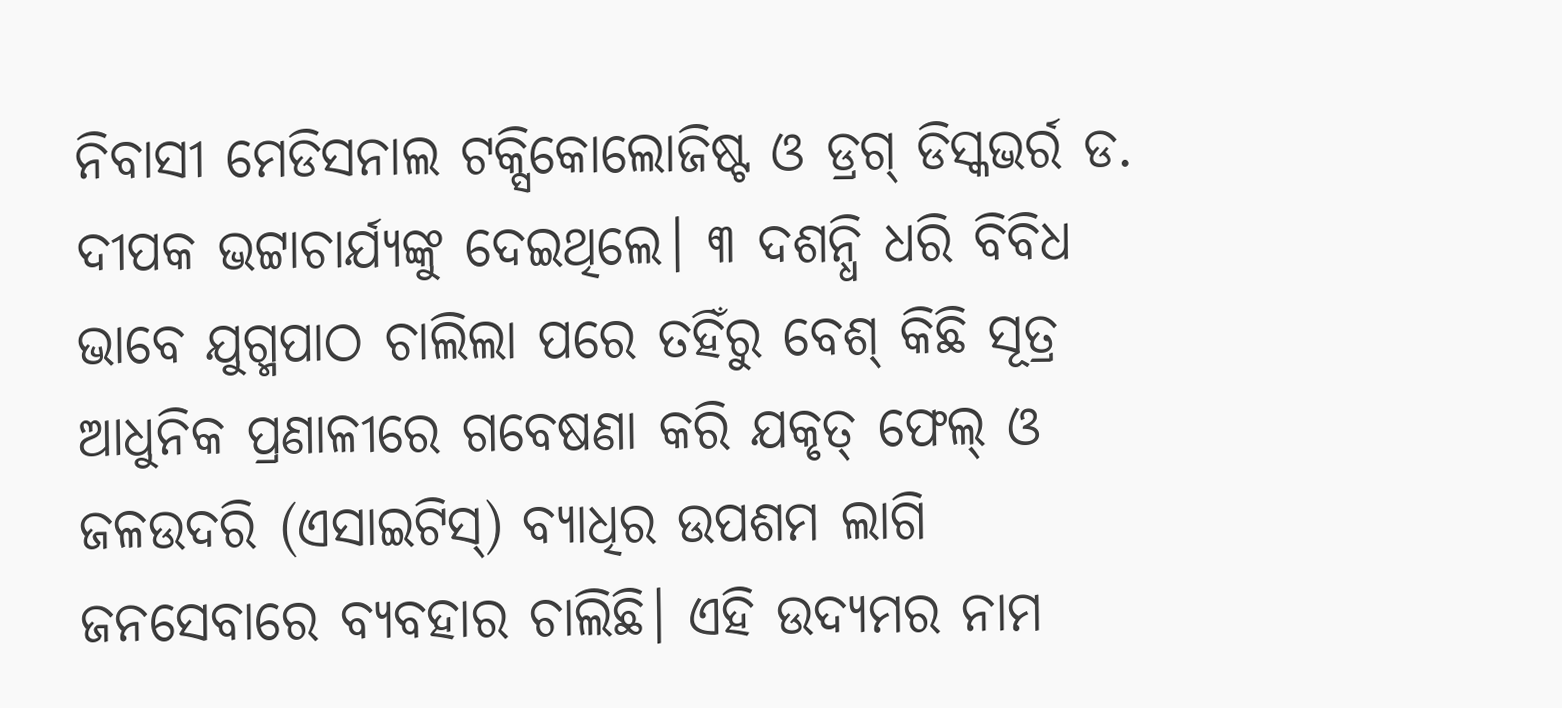ନିବାସୀ ମେଡିସନାଲ ଟକ୍ସିକୋଲୋଜିଷ୍ଟ ଓ ଡ୍ରଗ୍ ଡିସ୍କଭର୍ର ଡ. ଦୀପକ ଭଟ୍ଟାଚାର୍ଯ୍ୟଙ୍କୁ ଦେଇଥିଲେ। ୩ ଦଶନ୍ଧି ଧରି ବିବିଧ ଭାବେ ଯୁଗ୍ମପାଠ ଚାଲିଲା ପରେ ତହିଁରୁ ବେଶ୍ କିଛି ସୂତ୍ର ଆଧୁନିକ ପ୍ରଣାଳୀରେ ଗବେଷଣା କରି ଯକୃତ୍ ଫେଲ୍ ଓ ଜଳଉଦରି (ଏସାଇଟିସ୍) ବ୍ୟାଧିର ଉପଶମ ଲାଗି ଜନସେବାରେ ବ୍ୟବହାର ଚାଲିଛି। ଏହି ଉଦ୍ୟମର ନାମ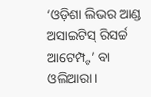‘ଓଡ଼ିଶା ଲିଭର ଆଣ୍ଡ ଅସାଇଟିସ୍ ରିସର୍ଚ୍ଚ ଆଟେମ୍ପ୍ଟ’ ବା ଓଲିଆରା।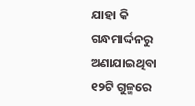ଯାହା କି ଗନ୍ଧମାର୍ଦ୍ଦନରୁ ଅଣାଯାଇଥିବା ୧୨ଟି ଗୁଳ୍ମରେ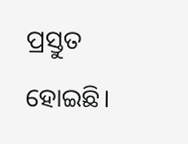ପ୍ରସ୍ତୁତ ହୋଇଛି।